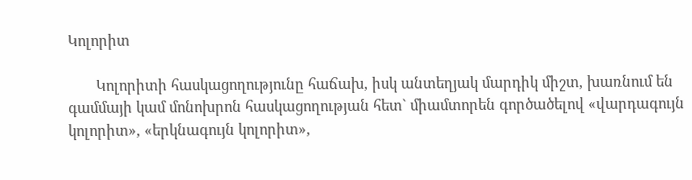Կոլորիտ

       Կոլորիտի հասկացողությունը հաճախ, իսկ անտեղյակ մարդիկ միշտ, խառնում են գամմայի կամ մոնոխրոն հասկացողության հետ` միամտորեն գործածելով «վարդագույն կոլորիտ», «երկնագույն կոլորիտ»,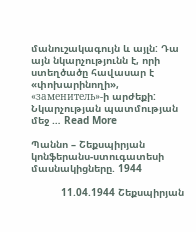մանուշակագույն և այլն: Դա այն նկարչությունն է, որի ստեղծածը հավասար է «փոխարինողի», «заменитель»-ի արժեքի: Նկարչության պատմության մեջ … Read More

Պաննո – Շեքսպիրյան կոնֆերանս-ստուգատեսի մասնակիցները. 1944

          11.04.1944 Շեքսպիրյան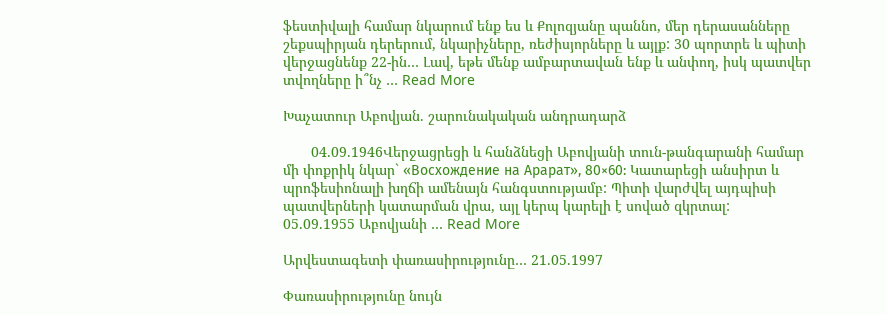ֆեստիվալի համար նկարում ենք ես և Քոլոզյանը պաննո, մեր դերասանները շեքսպիրյան դերերում, նկարիչները, ռեժիսյորները և այլք: 30 պորտրե և պիտի վերջացնենք 22-ին… Լավ, եթե մենք ամբարտավան ենք և անփող, իսկ պատվեր տվողները ի՞նչ … Read More

Խաչատուր Աբովյան. շարունակական անդրադարձ

       04.09.1946Վերջացրեցի և հանձնեցի Աբովյանի տուն-թանգարանի համար մի փոքրիկ նկար` «Восхождение на Арарат», 80×60: Կատարեցի անսիրտ և պրոֆեսիոնալի խղճի ամենայն հանգստությամբ: Պիտի վարժվել այդպիսի պատվերների կատարման վրա, այլ կերպ կարելի է սոված զկրտալ:        05.09.1955 Աբովյանի … Read More

Արվեստագետի փառասիրությունը… 21.05.1997

Փառասիրությունը նույն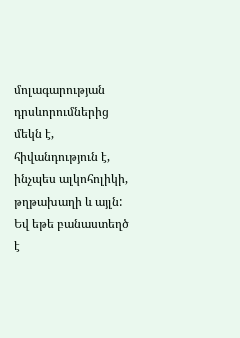մոլագարության դրսևորումներից մեկն է, հիվանդություն է, ինչպես ալկոհոլիկի, թղթախաղի և այլն: Եվ եթե բանաստեղծ է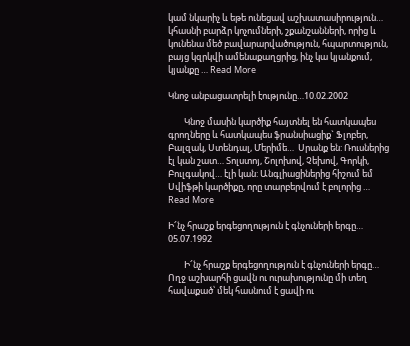կամ նկարիչ և եթե ունեցավ աշխատասիրություն… կհասնի բարձր կոչումների, շքանշանների, որից և կունենա մեծ բավարարվածություն, հպարտություն, բայց կզրկվի ամենաքաղցրից, ինչ կա կյանքում, կյանքը … Read More

Կնոջ անբացատրելի էությունը…10.02.2002

        Կնոջ մասին կարծիք հայտնել են հատկապես գրողները և հատկապես ֆրանսիացիք` Ֆլոբեր, Բալզակ, Ստենդալ, Մերիմե…  Սրանք են: Ռուսներից էլ կան շատ… Տոլստոյ, Շոլոխով, Չեխով, Գորկի, Բուլգակով… էլի կան: Անգլիացիներից հիշում եմ Սվիֆթի կարծիքը, որը տարբերվում է բոլորից … Read More

Ի՜նչ հրաշք երգեցողություն է գնչուների երգը… 05.07.1992

        Ի՜նչ հրաշք երգեցողություն է գնչուների երգը… Ողջ աշխարհի ցավն ու ուրախությունը մի տեղ հավաքած՝ մեկ հասնում է ցավի ու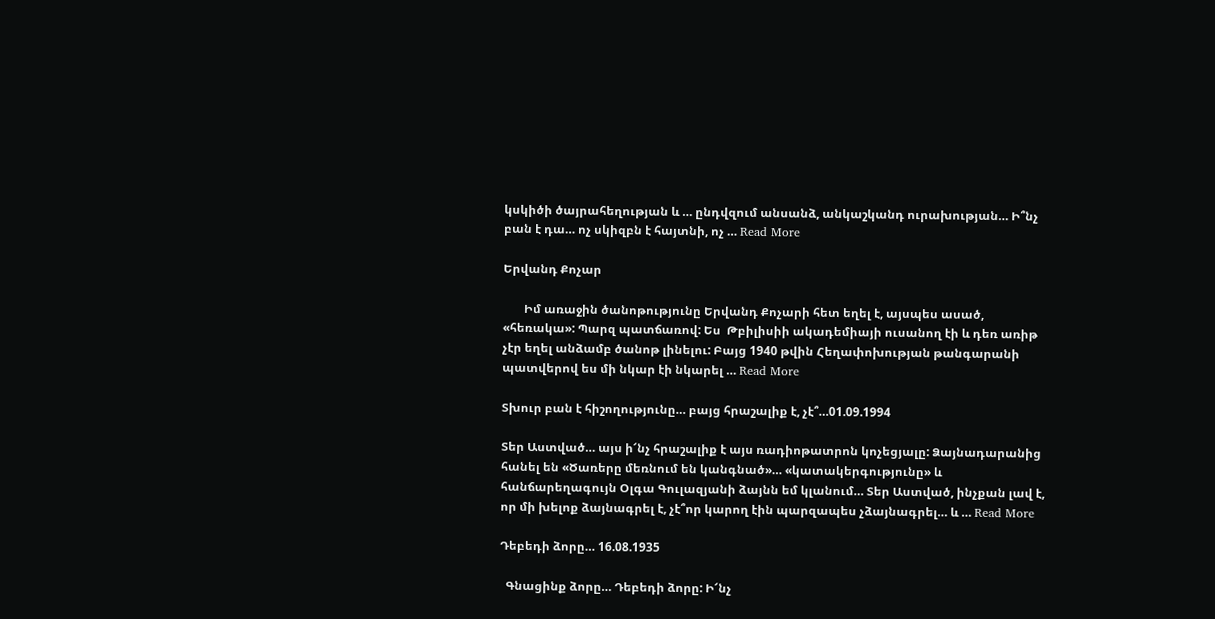կսկիծի ծայրահեղության և … ընդվզում անսանձ, անկաշկանդ ուրախության… Ի՞նչ բան է դա… ոչ սկիզբն է հայտնի, ոչ … Read More

Երվանդ Քոչար

       Իմ առաջին ծանոթությունը Երվանդ Քոչարի հետ եղել է, այսպես ասած, «հեռակա»: Պարզ պատճառով: Ես  Թբիլիսիի ակադեմիայի ուսանող էի և դեռ առիթ չէր եղել անձամբ ծանոթ լինելու: Բայց 1940 թվին Հեղափոխության թանգարանի պատվերով ես մի նկար էի նկարել … Read More

Տխուր բան է հիշողությունը… բայց հրաշալիք է, չէ՞…01.09.1994

Տեր Աստված… այս ի՜նչ հրաշալիք է այս ռադիոթատրոն կոչեցյալը: Ձայնադարանից հանել են «Ծառերը մեռնում են կանգնած»… «կատակերգությունը» և հանճարեղագույն Օլգա Գուլազյանի ձայնն եմ կլանում… Տեր Աստված, ինչքան լավ է, որ մի խելոք ձայնագրել է, չէ՞որ կարող էին պարզապես չձայնագրել… և … Read More

Դեբեդի ձորը… 16.08.1935

  Գնացինք ձորը… Դեբեդի ձորը: Ի՜նչ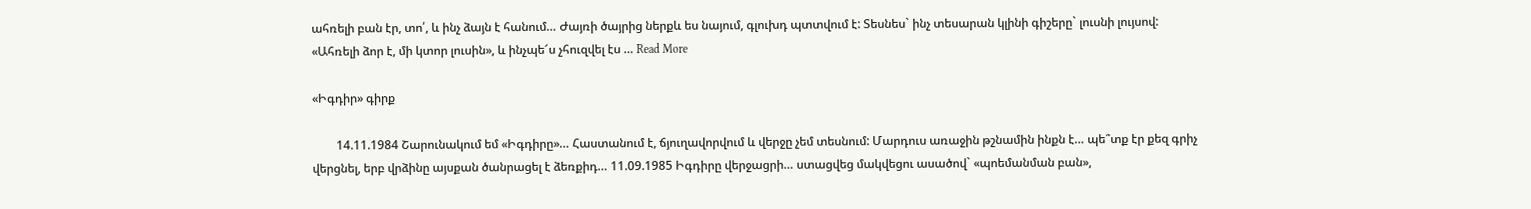ահռելի բան էր, տո՛, և ինչ ձայն է հանում… Ժայռի ծայրից ներքև ես նայում, գլուխդ պտտվում է: Տեսնես` ինչ տեսարան կլինի գիշերը` լուսնի լույսով: «Ահռելի ձոր է, մի կտոր լուսին», և ինչպե՜ս չհուզվել էս … Read More

«Իգդիր» գիրք

        14.11.1984 Շարունակում եմ «Իգդիրը»… Հաստանում է, ճյուղավորվում և վերջը չեմ տեսնում: Մարդուս առաջին թշնամին ինքն է… պե՞տք էր քեզ գրիչ վերցնել, երբ վրձինը այսքան ծանրացել է ձեռքիդ… 11.09.1985 Իգդիրը վերջացրի… ստացվեց մակվեցու ասածով` «պոեմանման բան»,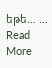եթե… … Read More